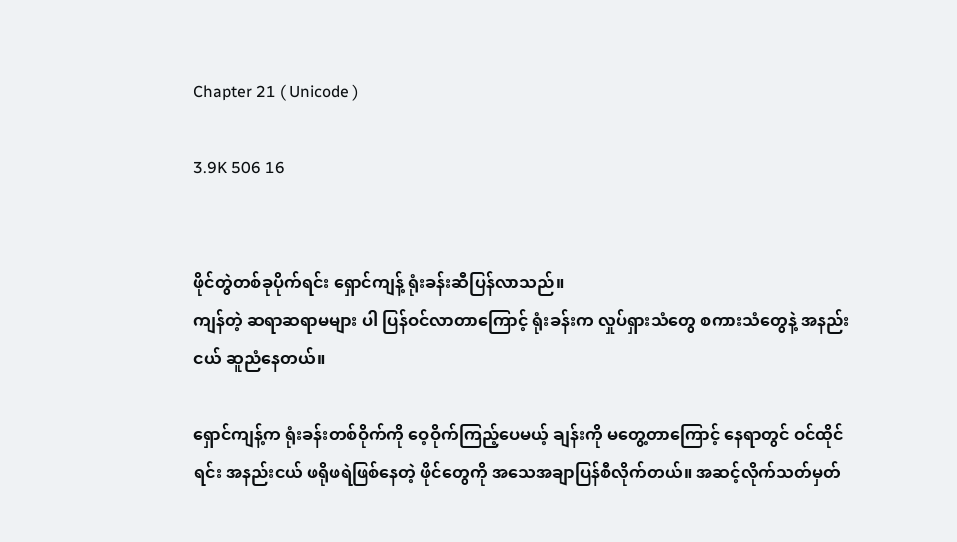Chapter 21 ( Unicode )

3.9K 506 16


ဖိုင်တွဲတစ်ခုပိုက်ရင်း ရှောင်ကျန့် ရုံးခန်းဆီပြန်လာသည်။
ကျန်တဲ့ ဆရာဆရာမများ ပါ ပြန်ဝင်လာတာကြောင့် ရုံးခန်းက လှုပ်ရှားသံတွေ စကားသံတွေနဲ့ အနည်းငယ် ဆူညံနေတယ်။

ရှောင်ကျန့်က ရုံးခန်းတစ်ဝိုက်ကို ဝေ့ဝိုက်ကြည့်ပေမယ့် ချန်းကို မတွေ့တာကြောင့် နေရာတွင် ဝင်ထိုင်ရင်း အနည်းငယ် ဖရိုဖရဲဖြစ်နေတဲ့ ဖိုင်တွေကို အသေအချာပြန်စီလိုက်တယ်။ အဆင့်လိုက်သတ်မှတ်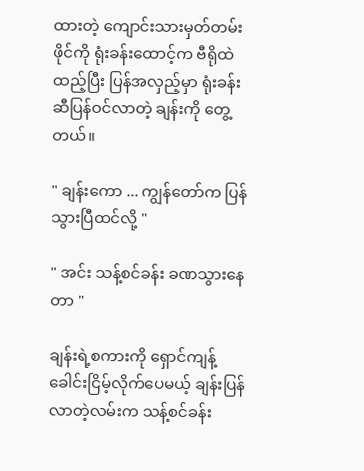ထားတဲ့ ကျောင်းသားမှတ်တမ်းဖိုင်ကို ရုံးခန်းထောင့်က ဗီရိုထဲ ထည့်ပြီး ပြန်အလှည့်မှာ ရုံးခန်းဆီပြန်ဝင်လာတဲ့ ချန်းကို တွေ့တယ်။

" ချန်းကော ... ကျွန်တော်က ပြန်သွားပြီထင်လို့ "

" အင်း သန့်စင်ခန်း ခဏသွားနေတာ "

ချန်းရဲ့စကားကို ရှောင်ကျန့်ခေါင်းငြိမ့်လိုက်ပေမယ့် ချန်းပြန်လာတဲ့လမ်းက သန့်စင်ခန်း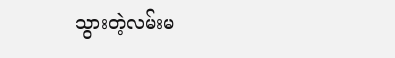သွားတဲ့လမ်းမ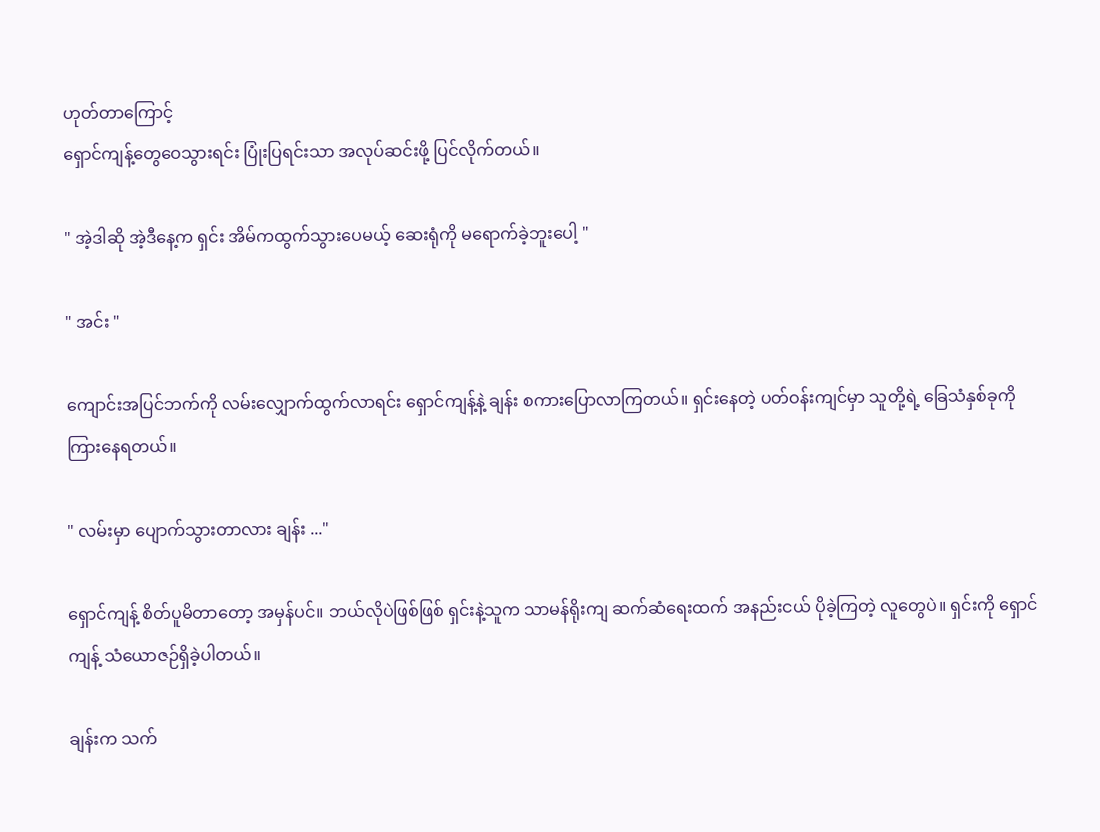ဟုတ်တာကြောင့်
ရှောင်ကျန့်တွေဝေသွားရင်း ပြုံးပြရင်းသာ အလုပ်ဆင်းဖို့ ပြင်လိုက်တယ်။

" အဲ့ဒါဆို အဲ့ဒီနေ့က ရှင်း အိမ်ကထွက်သွားပေမယ့် ဆေးရုံကို မရောက်ခဲ့ဘူးပေါ့ "

" အင်း "

ကျောင်းအပြင်ဘက်ကို လမ်းလျှောက်ထွက်လာရင်း ရှောင်ကျန့်နဲ့ ချန်း စကားပြောလာကြတယ်။ ရှင်းနေတဲ့ ပတ်ဝန်းကျင်မှာ သူတို့ရဲ့ ခြေသံနှစ်ခုကို ကြားနေရတယ်။

" လမ်းမှာ ပျောက်သွားတာလား ချန်း ..."

ရှောင်ကျန့် စိတ်ပူမိတာတော့ အမှန်ပင်။ ဘယ်လိုပဲဖြစ်ဖြစ် ရှင်းနဲ့သူက သာမန်ရိုးကျ ဆက်ဆံရေးထက် အနည်းငယ် ပိုခဲ့ကြတဲ့ လူတွေပဲ။ ရှင်းကို ရှောင်ကျန့် သံယောဇဉ်ရှိခဲ့ပါတယ်။

ချန်းက သက်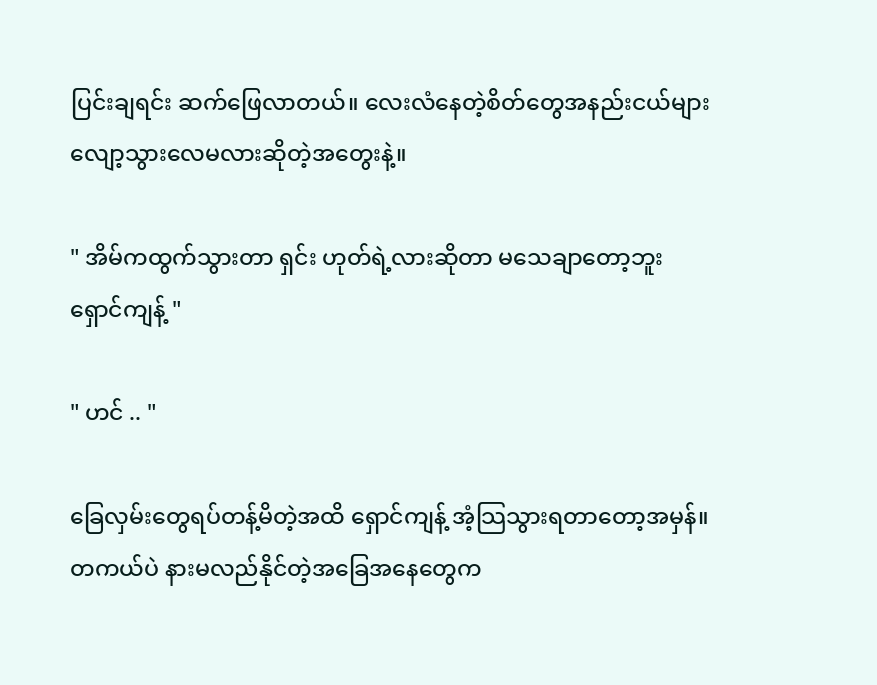ပြင်းချရင်း ဆက်ဖြေလာတယ်။ လေးလံနေတဲ့စိတ်တွေအနည်းငယ်များ လျော့သွားလေမလားဆိုတဲ့အတွေးနဲ့။

" အိမ်ကထွက်သွားတာ ရှင်း ဟုတ်ရဲ့လားဆိုတာ မသေချာတော့ဘူး ရှောင်ကျန့် "

" ဟင် .. "

ခြေလှမ်းတွေရပ်တန့်မိတဲ့အထိ ရှောင်ကျန့် အံ့သြသွားရတာတော့အမှန်။ တကယ်ပဲ နားမလည်နိုင်တဲ့အခြေအနေတွေက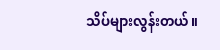သိပ်များလွန်းတယ်။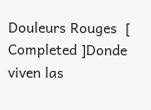Douleurs Rouges  [ Completed ]Donde viven las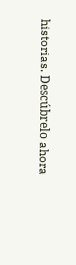historias. Descúbrelo ahora